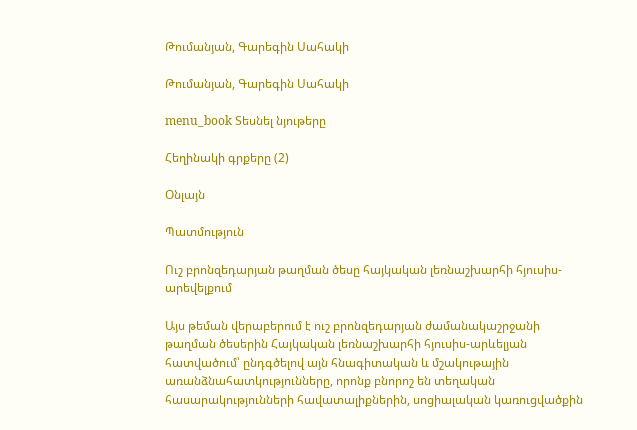Թումանյան, Գարեգին Սահակի

Թումանյան, Գարեգին Սահակի

menu_book Տեսնել նյութերը

Հեղինակի գրքերը (2)

Օնլայն

Պատմություն

Ուշ բրոնզեդարյան թաղման ծեսը հայկական լեռնաշխարհի հյուսիս-արեվելքում

Այս թեման վերաբերում է ուշ բրոնզեդարյան ժամանակաշրջանի թաղման ծեսերին Հայկական լեռնաշխարհի հյուսիս-արևելյան հատվածում՝ ընդգծելով այն հնագիտական և մշակութային առանձնահատկությունները, որոնք բնորոշ են տեղական հասարակությունների հավատալիքներին, սոցիալական կառուցվածքին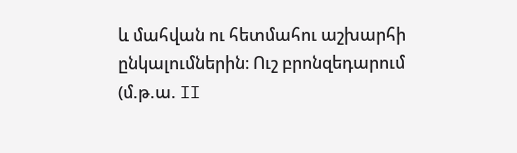և մահվան ու հետմահու աշխարհի ընկալումներին։ Ուշ բրոնզեդարում (մ.թ.ա. II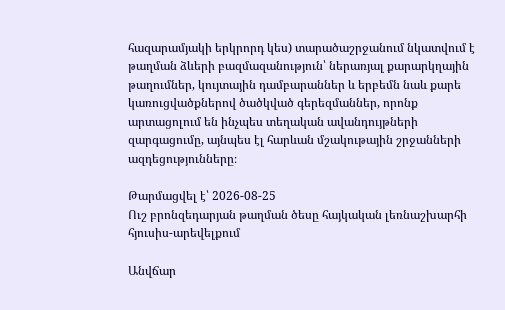հազարամյակի երկրորդ կես) տարածաշրջանում նկատվում է թաղման ձևերի բազմազանություն՝ ներառյալ քարարկղային թաղումներ, կույտային դամբարաններ և երբեմն նաև քարե կառուցվածքներով ծածկված գերեզմաններ, որոնք արտացոլում են ինչպես տեղական ավանդույթների զարգացումը, այնպես էլ հարևան մշակութային շրջանների ազդեցությունները։

Թարմացվել է՝ 2026-08-25
Ուշ բրոնզեդարյան թաղման ծեսը հայկական լեռնաշխարհի հյուսիս-արեվելքում

Անվճար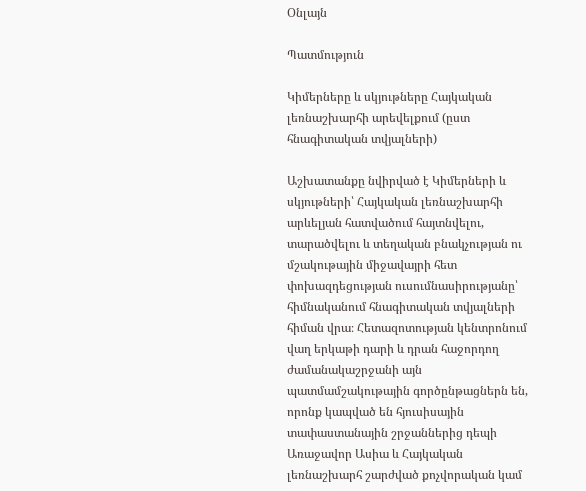Օնլայն

Պատմություն

Կիմերները և սկյութները Հայկական լեռնաշխարհի արեվելքում (ըստ հնագիտական տվյալների)

Աշխատանքը նվիրված է Կիմերների և սկյութների՝ Հայկական լեռնաշխարհի արևելյան հատվածում հայտնվելու, տարածվելու և տեղական բնակչության ու մշակութային միջավայրի հետ փոխազդեցության ուսումնասիրությանը՝ հիմնականում հնագիտական տվյալների հիման վրա։ Հետազոտության կենտրոնում վաղ երկաթի դարի և դրան հաջորդող ժամանակաշրջանի այն պատմամշակութային գործընթացներն են, որոնք կապված են հյուսիսային տափաստանային շրջաններից դեպի Առաջավոր Ասիա և Հայկական լեռնաշխարհ շարժված քոչվորական կամ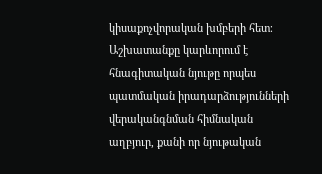կիսաքոչվորական խմբերի հետ։ Աշխատանքը կարևորում է հնագիտական նյութը որպես պատմական իրադարձությունների վերականգնման հիմնական աղբյուր, քանի որ նյութական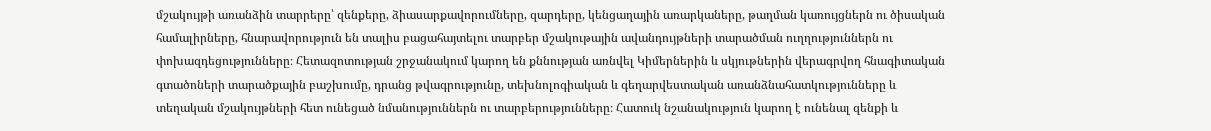մշակույթի առանձին տարրերը՝ զենքերը, ձիասարքավորումները, զարդերը, կենցաղային առարկաները, թաղման կառույցներն ու ծիսական համալիրները, հնարավորություն են տալիս բացահայտելու տարբեր մշակութային ավանդույթների տարածման ուղղություններն ու փոխազդեցությունները։ Հետազոտության շրջանակում կարող են քննության առնվել Կիմերներին և սկյութներին վերագրվող հնագիտական գտածոների տարածքային բաշխումը, դրանց թվագրությունը, տեխնոլոգիական և գեղարվեստական առանձնահատկությունները և տեղական մշակույթների հետ ունեցած նմանություններն ու տարբերությունները։ Հատուկ նշանակություն կարող է ունենալ զենքի և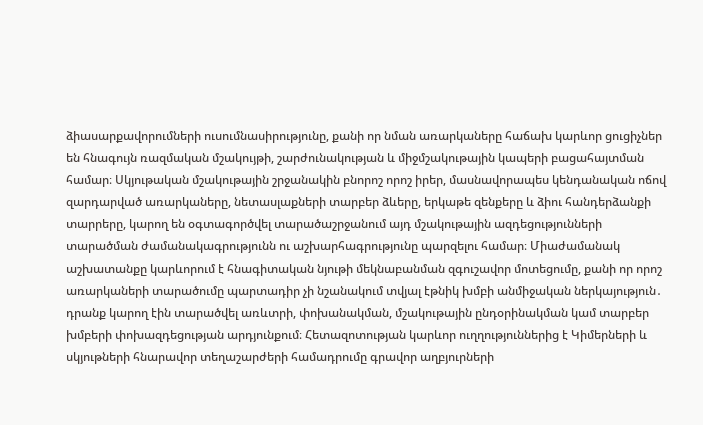ձիասարքավորումների ուսումնասիրությունը, քանի որ նման առարկաները հաճախ կարևոր ցուցիչներ են հնագույն ռազմական մշակույթի, շարժունակության և միջմշակութային կապերի բացահայտման համար։ Սկյութական մշակութային շրջանակին բնորոշ որոշ իրեր, մասնավորապես կենդանական ոճով զարդարված առարկաները, նետասլաքների տարբեր ձևերը, երկաթե զենքերը և ձիու հանդերձանքի տարրերը, կարող են օգտագործվել տարածաշրջանում այդ մշակութային ազդեցությունների տարածման ժամանակագրությունն ու աշխարհագրությունը պարզելու համար։ Միաժամանակ աշխատանքը կարևորում է հնագիտական նյութի մեկնաբանման զգուշավոր մոտեցումը, քանի որ որոշ առարկաների տարածումը պարտադիր չի նշանակում տվյալ էթնիկ խմբի անմիջական ներկայություն․ դրանք կարող էին տարածվել առևտրի, փոխանակման, մշակութային ընդօրինակման կամ տարբեր խմբերի փոխազդեցության արդյունքում։ Հետազոտության կարևոր ուղղություններից է Կիմերների և սկյութների հնարավոր տեղաշարժերի համադրումը գրավոր աղբյուրների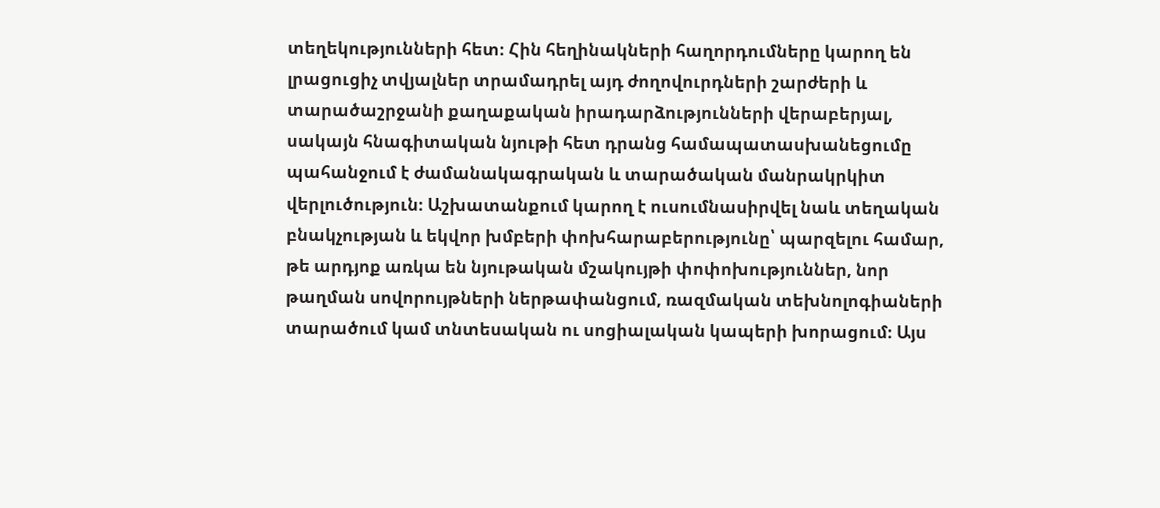տեղեկությունների հետ։ Հին հեղինակների հաղորդումները կարող են լրացուցիչ տվյալներ տրամադրել այդ ժողովուրդների շարժերի և տարածաշրջանի քաղաքական իրադարձությունների վերաբերյալ, սակայն հնագիտական նյութի հետ դրանց համապատասխանեցումը պահանջում է ժամանակագրական և տարածական մանրակրկիտ վերլուծություն։ Աշխատանքում կարող է ուսումնասիրվել նաև տեղական բնակչության և եկվոր խմբերի փոխհարաբերությունը՝ պարզելու համար, թե արդյոք առկա են նյութական մշակույթի փոփոխություններ, նոր թաղման սովորույթների ներթափանցում, ռազմական տեխնոլոգիաների տարածում կամ տնտեսական ու սոցիալական կապերի խորացում։ Այս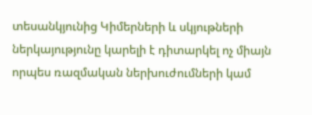տեսանկյունից Կիմերների և սկյութների ներկայությունը կարելի է դիտարկել ոչ միայն որպես ռազմական ներխուժումների կամ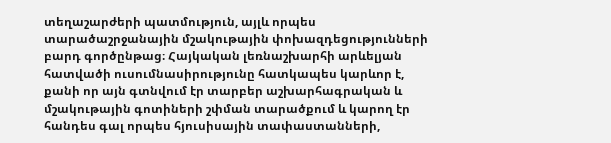տեղաշարժերի պատմություն, այլև որպես տարածաշրջանային մշակութային փոխազդեցությունների բարդ գործընթաց։ Հայկական լեռնաշխարհի արևելյան հատվածի ուսումնասիրությունը հատկապես կարևոր է, քանի որ այն գտնվում էր տարբեր աշխարհագրական և մշակութային գոտիների շփման տարածքում և կարող էր հանդես գալ որպես հյուսիսային տափաստանների,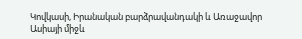Կովկասի, Իրանական բարձրավանդակի և Առաջավոր Ասիայի միջև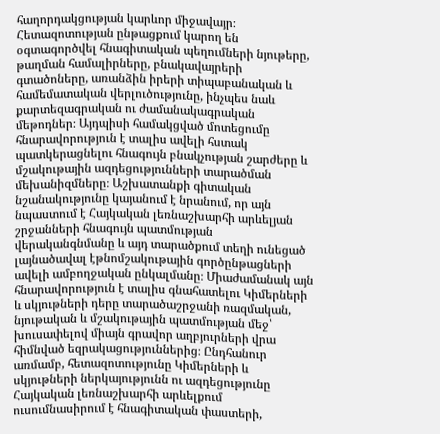հաղորդակցության կարևոր միջավայր։ Հետազոտության ընթացքում կարող են օգտագործվել հնագիտական պեղումների նյութերը, թաղման համալիրները, բնակավայրերի գտածոները, առանձին իրերի տիպաբանական և համեմատական վերլուծությունը, ինչպես նաև քարտեզագրական ու ժամանակագրական մեթոդներ։ Այդպիսի համակցված մոտեցումը հնարավորություն է տալիս ավելի հստակ պատկերացնելու հնագույն բնակչության շարժերը և մշակութային ազդեցությունների տարածման մեխանիզմները։ Աշխատանքի գիտական նշանակությունը կայանում է նրանում, որ այն նպաստում է Հայկական լեռնաշխարհի արևելյան շրջանների հնագույն պատմության վերականգնմանը և այդ տարածքում տեղի ունեցած լայնածավալ էթնոմշակութային գործընթացների ավելի ամբողջական ընկալմանը։ Միաժամանակ այն հնարավորություն է տալիս գնահատելու Կիմերների և սկյութների դերը տարածաշրջանի ռազմական, նյութական և մշակութային պատմության մեջ՝ խուսափելով միայն գրավոր աղբյուրների վրա հիմնված եզրակացություններից։ Ընդհանուր առմամբ, հետազոտությունը Կիմերների և սկյութների ներկայությունն ու ազդեցությունը Հայկական լեռնաշխարհի արևելքում ուսումնասիրում է հնագիտական փաստերի,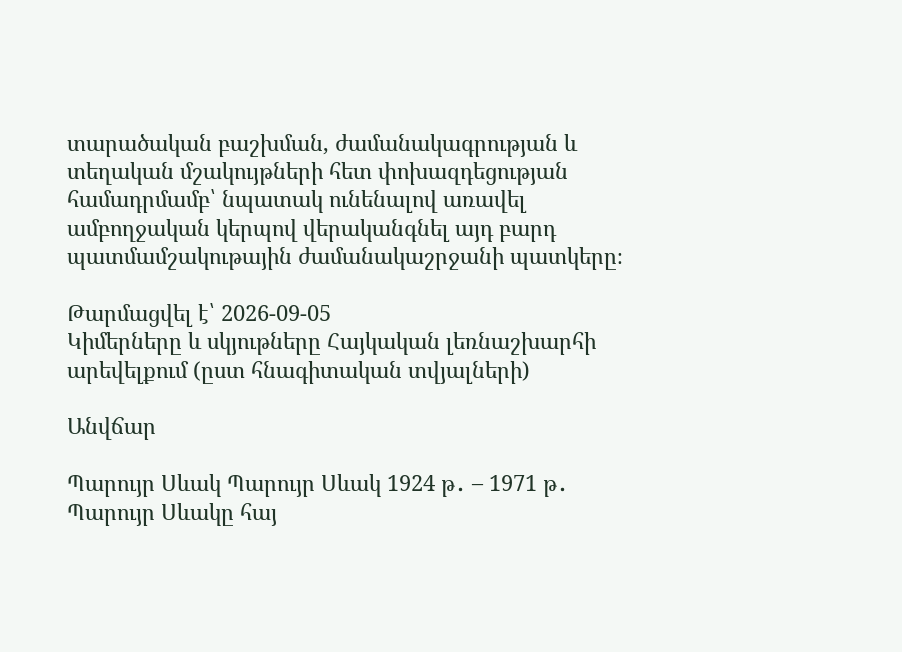տարածական բաշխման, ժամանակագրության և տեղական մշակույթների հետ փոխազդեցության համադրմամբ՝ նպատակ ունենալով առավել ամբողջական կերպով վերականգնել այդ բարդ պատմամշակութային ժամանակաշրջանի պատկերը։

Թարմացվել է՝ 2026-09-05
Կիմերները և սկյութները Հայկական լեռնաշխարհի արեվելքում (ըստ հնագիտական տվյալների)

Անվճար

Պարույր Սևակ Պարույր Սևակ 1924 թ․ – 1971 թ․ Պարույր Սևակը հայ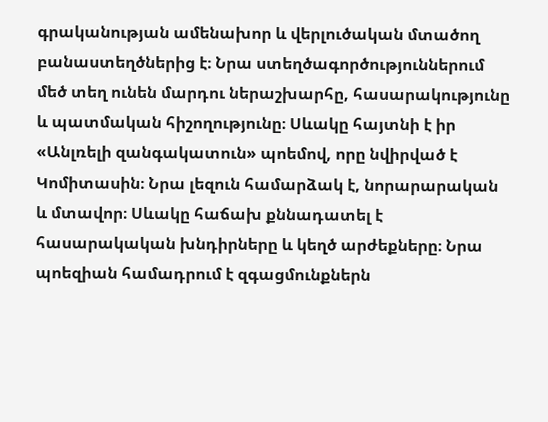գրականության ամենախոր և վերլուծական մտածող բանաստեղծներից է։ Նրա ստեղծագործություններում մեծ տեղ ունեն մարդու ներաշխարհը, հասարակությունը և պատմական հիշողությունը։ Սևակը հայտնի է իր «Անլռելի զանգակատուն» պոեմով, որը նվիրված է Կոմիտասին։ Նրա լեզուն համարձակ է, նորարարական և մտավոր։ Սևակը հաճախ քննադատել է հասարակական խնդիրները և կեղծ արժեքները։ Նրա պոեզիան համադրում է զգացմունքներն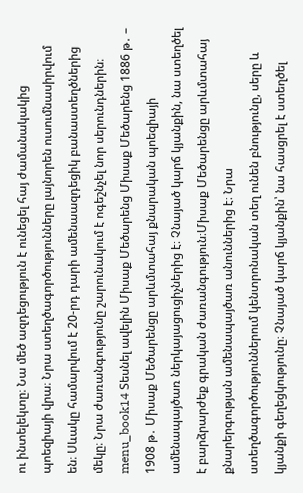ու ինտելեկտը։ Նա մեծ ազդեցություն է ունեցել հայ ժամանակակից պոեզիայի վրա։ Նրա ստեղծագործությունները լայնորեն ուսումնասիրվում են։ Սևակը համարվում է 20-րդ դարի ամենաազդեցիկ բանաստեղծներից մեկը։ Նրա ժառանգությունը շարունակում է ոգեշնչել նոր սերունդներին։ menu_book14 Տեսնել ավելին Միսաք Մեծարենց Միսաք Մեծարենց 1886 թ․ – 1908 թ․ Միսաք Մեծարենցը արևմտահայ քնարական պոեզիայի ամենապայծառ ներկայացուցիչներից է։ Չնայած կարճ կյանքին, նա ստեղծել է բարձրարժեք գրական ժառանգություն։Միսաք Մեծարենցը արևմտահայ քնարերգության ամենապայծառ անուններից է։ Նրա ստեղծագործություններում կենտրոնական տեղ ունեն բնությունը, սերը և կյանքի գեղեցկությունը։ Չնայած կարճ կյանքին՝ նա հասցրել է ստեղծել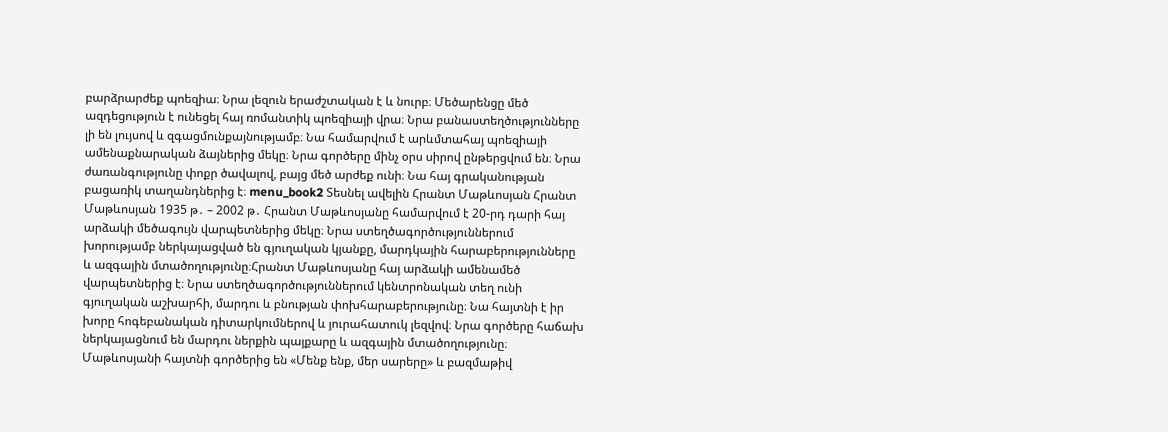բարձրարժեք պոեզիա։ Նրա լեզուն երաժշտական է և նուրբ։ Մեծարենցը մեծ ազդեցություն է ունեցել հայ ռոմանտիկ պոեզիայի վրա։ Նրա բանաստեղծությունները լի են լույսով և զգացմունքայնությամբ։ Նա համարվում է արևմտահայ պոեզիայի ամենաքնարական ձայներից մեկը։ Նրա գործերը մինչ օրս սիրով ընթերցվում են։ Նրա ժառանգությունը փոքր ծավալով, բայց մեծ արժեք ունի։ Նա հայ գրականության բացառիկ տաղանդներից է։ menu_book2 Տեսնել ավելին Հրանտ Մաթևոսյան Հրանտ Մաթևոսյան 1935 թ․ – 2002 թ․ Հրանտ Մաթևոսյանը համարվում է 20-րդ դարի հայ արձակի մեծագույն վարպետներից մեկը։ Նրա ստեղծագործություններում խորությամբ ներկայացված են գյուղական կյանքը, մարդկային հարաբերությունները և ազգային մտածողությունը։Հրանտ Մաթևոսյանը հայ արձակի ամենամեծ վարպետներից է։ Նրա ստեղծագործություններում կենտրոնական տեղ ունի գյուղական աշխարհի, մարդու և բնության փոխհարաբերությունը։ Նա հայտնի է իր խորը հոգեբանական դիտարկումներով և յուրահատուկ լեզվով։ Նրա գործերը հաճախ ներկայացնում են մարդու ներքին պայքարը և ազգային մտածողությունը։ Մաթևոսյանի հայտնի գործերից են «Մենք ենք, մեր սարերը» և բազմաթիվ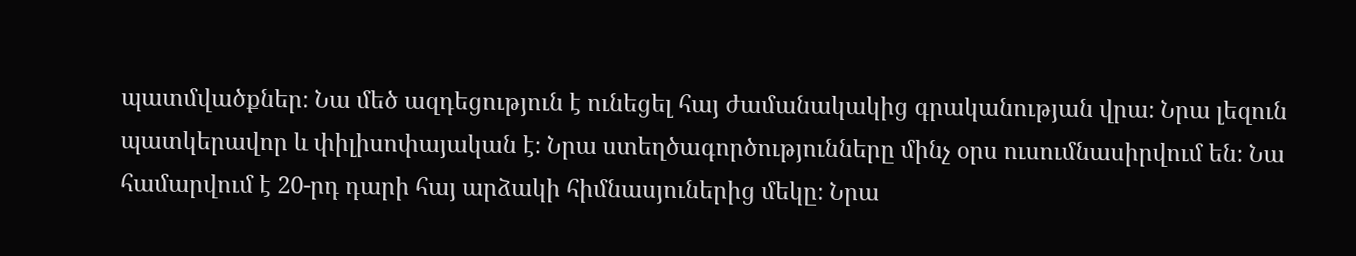պատմվածքներ։ Նա մեծ ազդեցություն է ունեցել հայ ժամանակակից գրականության վրա։ Նրա լեզուն պատկերավոր և փիլիսոփայական է։ Նրա ստեղծագործությունները մինչ օրս ուսումնասիրվում են։ Նա համարվում է 20-րդ դարի հայ արձակի հիմնասյուներից մեկը։ Նրա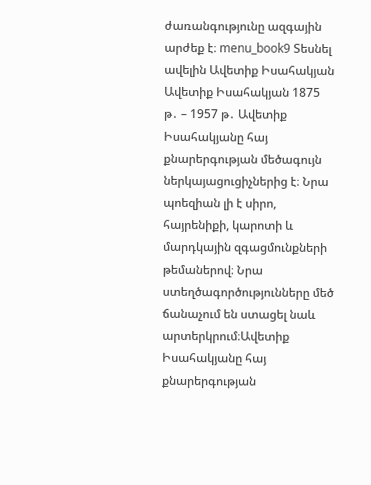ժառանգությունը ազգային արժեք է։ menu_book9 Տեսնել ավելին Ավետիք Իսահակյան Ավետիք Իսահակյան 1875 թ․ – 1957 թ․ Ավետիք Իսահակյանը հայ քնարերգության մեծագույն ներկայացուցիչներից է։ Նրա պոեզիան լի է սիրո, հայրենիքի, կարոտի և մարդկային զգացմունքների թեմաներով։ Նրա ստեղծագործությունները մեծ ճանաչում են ստացել նաև արտերկրում։Ավետիք Իսահակյանը հայ քնարերգության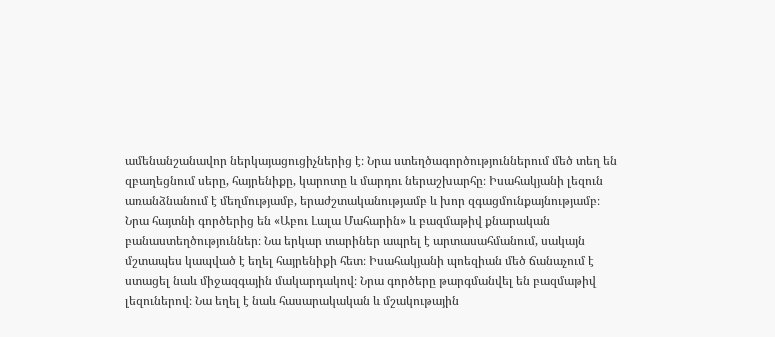ամենանշանավոր ներկայացուցիչներից է։ Նրա ստեղծագործություններում մեծ տեղ են զբաղեցնում սերը, հայրենիքը, կարոտը և մարդու ներաշխարհը։ Իսահակյանի լեզուն առանձնանում է մեղմությամբ, երաժշտականությամբ և խոր զգացմունքայնությամբ։ Նրա հայտնի գործերից են «Աբու Լալա Մահարին» և բազմաթիվ քնարական բանաստեղծություններ։ Նա երկար տարիներ ապրել է արտասահմանում, սակայն մշտապես կապված է եղել հայրենիքի հետ։ Իսահակյանի պոեզիան մեծ ճանաչում է ստացել նաև միջազգային մակարդակով։ Նրա գործերը թարգմանվել են բազմաթիվ լեզուներով։ Նա եղել է նաև հասարակական և մշակութային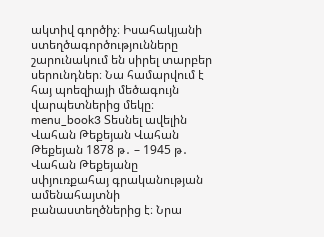ակտիվ գործիչ։ Իսահակյանի ստեղծագործությունները շարունակում են սիրել տարբեր սերունդներ։ Նա համարվում է հայ պոեզիայի մեծագույն վարպետներից մեկը։ menu_book3 Տեսնել ավելին Վահան Թեքեյան Վահան Թեքեյան 1878 թ․ – 1945 թ․ Վահան Թեքեյանը սփյուռքահայ գրականության ամենահայտնի բանաստեղծներից է։ Նրա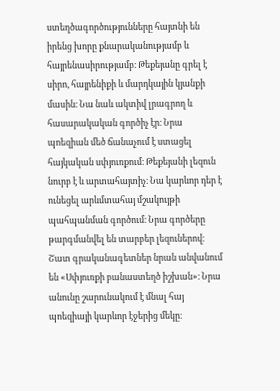ստեղծագործությունները հայտնի են իրենց խորը քնարականությամբ և հայրենասիրությամբ։ Թեքեյանը գրել է սիրո, հայրենիքի և մարդկային կյանքի մասին։ Նա նաև ակտիվ լրագրող և հասարակական գործիչ էր։ Նրա պոեզիան մեծ ճանաչում է ստացել հայկական սփյուռքում։ Թեքեյանի լեզուն նուրբ է և արտահայտիչ։ Նա կարևոր դեր է ունեցել արևմտահայ մշակույթի պահպանման գործում։ Նրա գործերը թարգմանվել են տարբեր լեզուներով։ Շատ գրականագետներ նրան անվանում են «Սփյուռքի բանաստեղծ իշխան»։ Նրա անունը շարունակում է մնալ հայ պոեզիայի կարևոր էջերից մեկը։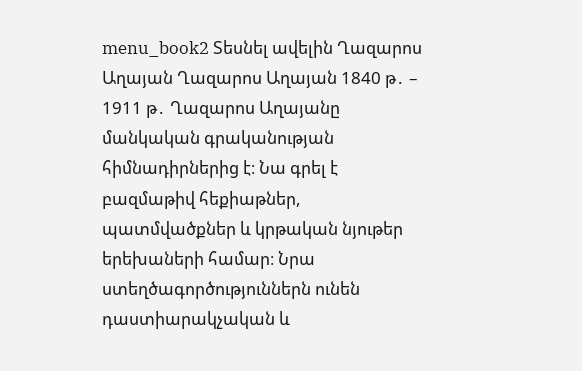menu_book2 Տեսնել ավելին Ղազարոս Աղայան Ղազարոս Աղայան 1840 թ․ – 1911 թ․ Ղազարոս Աղայանը մանկական գրականության հիմնադիրներից է։ Նա գրել է բազմաթիվ հեքիաթներ, պատմվածքներ և կրթական նյութեր երեխաների համար։ Նրա ստեղծագործություններն ունեն դաստիարակչական և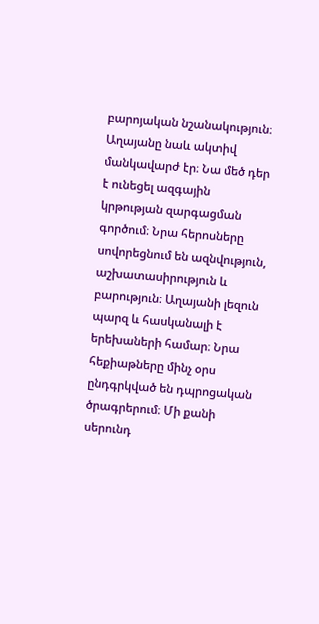բարոյական նշանակություն։ Աղայանը նաև ակտիվ մանկավարժ էր։ Նա մեծ դեր է ունեցել ազգային կրթության զարգացման գործում։ Նրա հերոսները սովորեցնում են ազնվություն, աշխատասիրություն և բարություն։ Աղայանի լեզուն պարզ և հասկանալի է երեխաների համար։ Նրա հեքիաթները մինչ օրս ընդգրկված են դպրոցական ծրագրերում։ Մի քանի սերունդ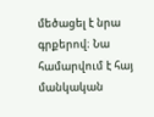մեծացել է նրա գրքերով։ Նա համարվում է հայ մանկական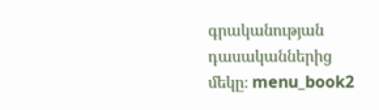գրականության դասականներից մեկը։ menu_book2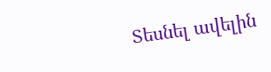Տեսնել ավելին